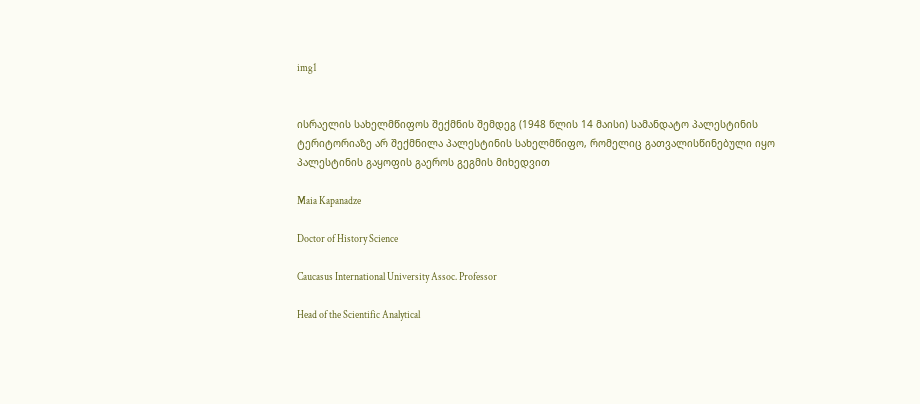img1


ისრაელის სახელმწიფოს შექმნის შემდეგ (1948 წლის 14 მაისი) სამანდატო პალესტინის ტერიტორიაზე არ შექმნილა პალესტინის სახელმწიფო, რომელიც გათვალისწინებული იყო პალესტინის გაყოფის გაეროს გეგმის მიხედვით

Maia Kapanadze

Doctor of History Science

Caucasus International University Assoc. Professor

Head of the Scientific Analytical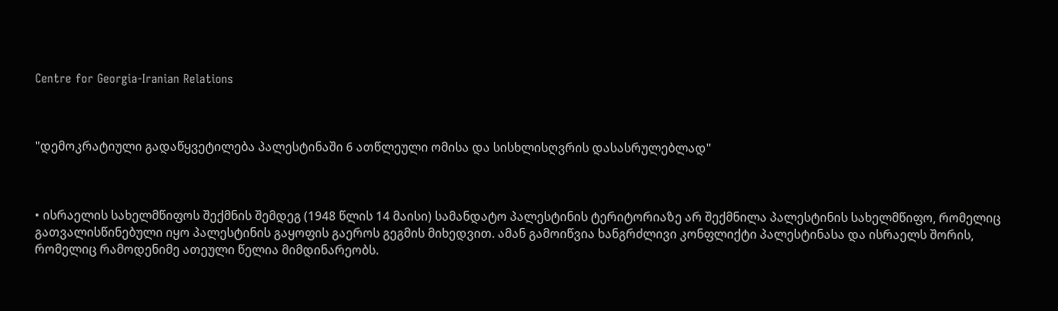Centre for Georgia-Iranian Relations



"დემოკრატიული გადაწყვეტილება პალესტინაში 6 ათწლეული ომისა და სისხლისღვრის დასასრულებლად"



• ისრაელის სახელმწიფოს შექმნის შემდეგ (1948 წლის 14 მაისი) სამანდატო პალესტინის ტერიტორიაზე არ შექმნილა პალესტინის სახელმწიფო, რომელიც გათვალისწინებული იყო პალესტინის გაყოფის გაეროს გეგმის მიხედვით. ამან გამოიწვია ხანგრძლივი კონფლიქტი პალესტინასა და ისრაელს შორის, რომელიც რამოდენიმე ათეული წელია მიმდინარეობს.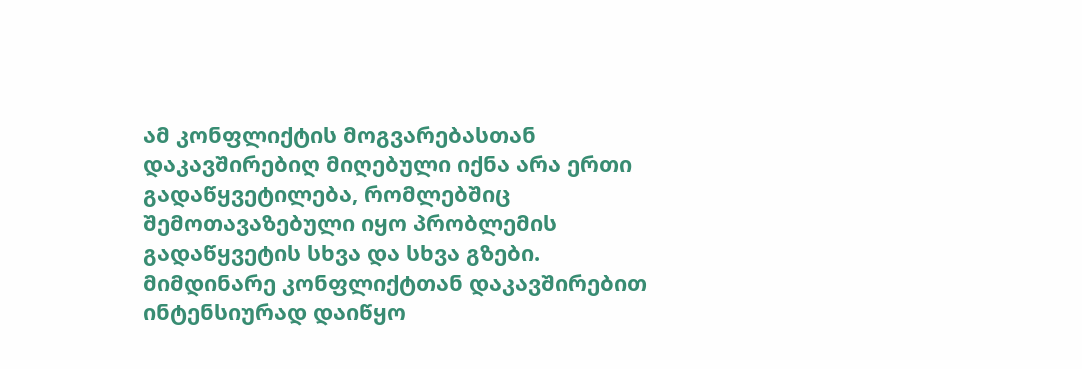ამ კონფლიქტის მოგვარებასთან დაკავშირებიღ მიღებული იქნა არა ერთი გადაწყვეტილება, რომლებშიც შემოთავაზებული იყო პრობლემის გადაწყვეტის სხვა და სხვა გზები. მიმდინარე კონფლიქტთან დაკავშირებით ინტენსიურად დაიწყო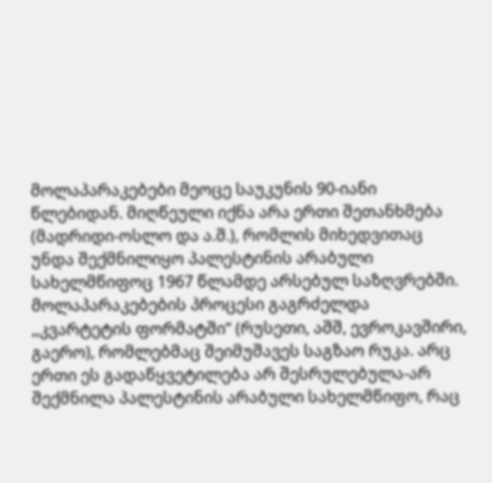მოლაპარაკებები მეოცე საუკუნის 90-იანი წლებიდან. მიღწეული იქნა არა ერთი შეთანხმება (მადრიდი-ოსლო და ა.შ.), რომლის მიხედვითაც უნდა შექმნილიყო პალესტინის არაბული სახელმწიფოც 1967 წლამდე არსებულ საზღვრებში. მოლაპარაკებების პროცესი გაგრძელდა ,,კვარტეტის ფორმატში“ (რუსეთი, აშშ, ევროკავშირი, გაერო), რომლებმაც შეიმუშავეს საგზაო რუკა. არც ერთი ეს გადაწყვეტილება არ შესრულებულა-არ შექმნილა პალესტინის არაბული სახელმწიფო, რაც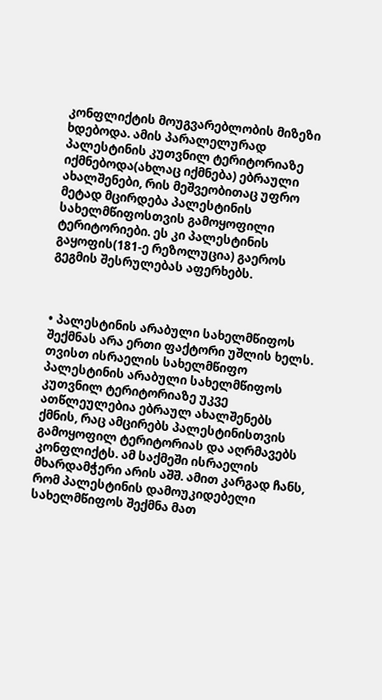კონფლიქტის მოუგვარებლობის მიზეზი ხდებოდა. ამის პარალელურად პალესტინის კუთვნილ ტერიტორიაზე იქმნებოდა(ახლაც იქმნება) ებრაული ახალშენები, რის მეშვეობითაც უფრო მეტად მცირდება პალესტინის სახელმწიფოსთვის გამოყოფილი ტერიტორიები. ეს კი პალესტინის გაყოფის(181-ე რეზოლუცია) გაეროს გეგმის შესრულებას აფერხებს.



• პალესტინის არაბული სახელმწიფოს შექმნას არა ერთი ფაქტორი უშლის ხელს. თვისთ ისრაელის სახელმწიფო პალესტინის არაბული სახელმწიფოს კუთვნილ ტერიტორიაზე უკვე ათწლეულებია ებრაულ ახალშენებს ქმნის, რაც ამცირებს პალესტინისთვის გამოყოფილ ტერიტორიას და აღრმავებს კონფლიქტს. ამ საქმეში ისრაელის მხარდამჭერი არის აშშ. ამით კარგად ჩანს, რომ პალესტინის დამოუკიდებელი სახელმწიფოს შექმნა მათ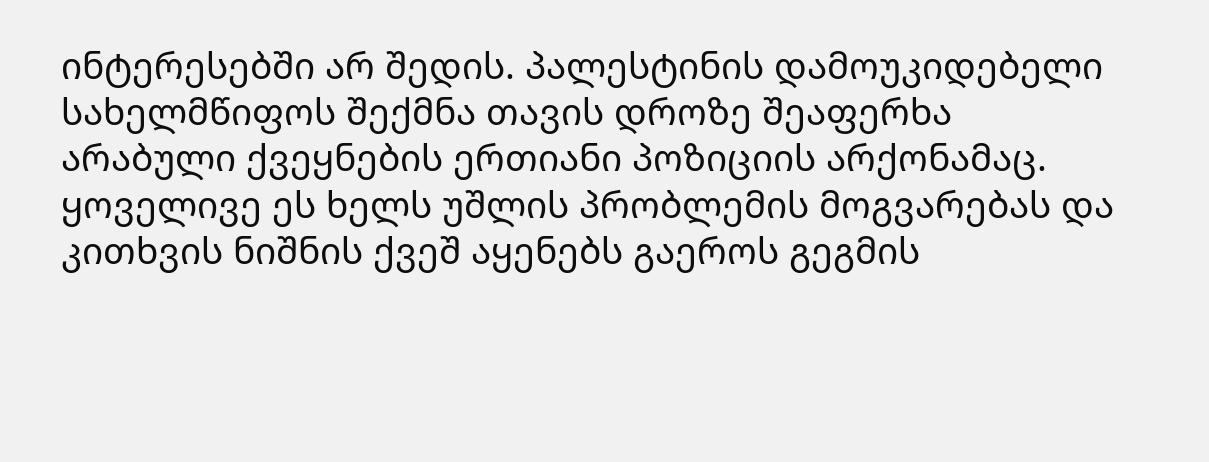ინტერესებში არ შედის. პალესტინის დამოუკიდებელი სახელმწიფოს შექმნა თავის დროზე შეაფერხა არაბული ქვეყნების ერთიანი პოზიციის არქონამაც. ყოველივე ეს ხელს უშლის პრობლემის მოგვარებას და კითხვის ნიშნის ქვეშ აყენებს გაეროს გეგმის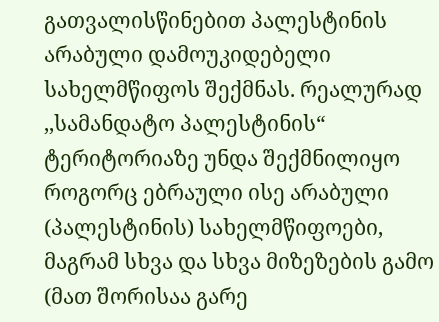გათვალისწინებით პალესტინის არაბული დამოუკიდებელი სახელმწიფოს შექმნას. რეალურად ,,სამანდატო პალესტინის“ ტერიტორიაზე უნდა შექმნილიყო როგორც ებრაული ისე არაბული (პალესტინის) სახელმწიფოები, მაგრამ სხვა და სხვა მიზეზების გამო (მათ შორისაა გარე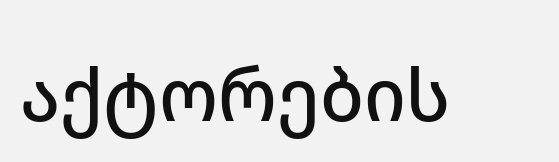აქტორების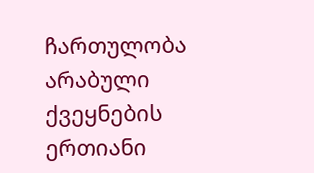ჩართულობა არაბული ქვეყნების ერთიანი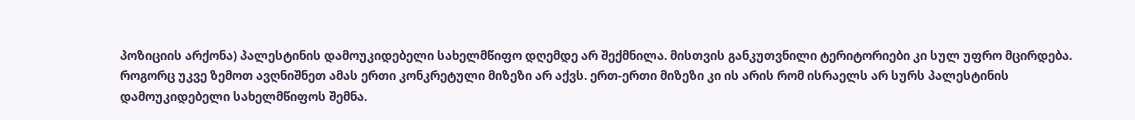პოზიციის არქონა) პალესტინის დამოუკიდებელი სახელმწიფო დღემდე არ შექმნილა. მისთვის განკუთვნილი ტერიტორიები კი სულ უფრო მცირდება. როგორც უკვე ზემოთ ავღნიშნეთ ამას ერთი კონკრეტული მიზეზი არ აქვს. ერთ-ერთი მიზეზი კი ის არის რომ ისრაელს არ სურს პალესტინის დამოუკიდებელი სახელმწიფოს შემნა.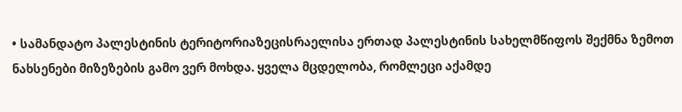• სამანდატო პალესტინის ტერიტორიაზეცისრაელისა ერთად პალესტინის სახელმწიფოს შექმნა ზემოთ ნახსენები მიზეზების გამო ვერ მოხდა. ყველა მცდელობა, რომლეცი აქამდე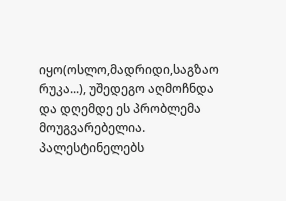იყო(ოსლო,მადრიდი,საგზაო რუკა...), უშედეგო აღმოჩნდა და დღემდე ეს პრობლემა მოუგვარებელია. პალესტინელებს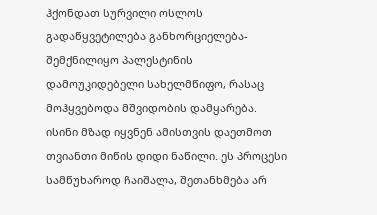ჰქონდათ სურვილი ოსლოს გადაწყვეტილება განხორციელება-შემქნილიყო პალესტინის დამოუკიდებელი სახელმწიფო, რასაც მოჰყვებოდა მშვიდობის დამყარება. ისინი მზად იყვნენ ამისთვის დაეთმოთ თვიანთი მიწის დიდი ნაწილი. ეს პროცესი სამწუხაროდ ჩაიშალა, შეთანხმება არ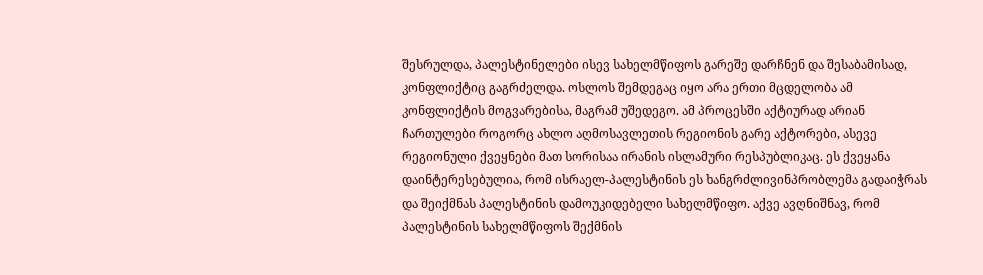შესრულდა, პალესტინელები ისევ სახელმწიფოს გარეშე დარჩნენ და შესაბამისად, კონფლიქტიც გაგრძელდა. ოსლოს შემდეგაც იყო არა ერთი მცდელობა ამ კონფლიქტის მოგვარებისა, მაგრამ უშედეგო. ამ პროცესში აქტიურად არიან ჩართულები როგორც ახლო აღმოსავლეთის რეგიონის გარე აქტორები, ასევე რეგიონული ქვეყნები მათ სორისაა ირანის ისლამური რესპუბლიკაც. ეს ქვეყანა დაინტერესებულია, რომ ისრაელ-პალესტინის ეს ხანგრძლივინპრობლემა გადაიჭრას და შეიქმნას პალესტინის დამოუკიდებელი სახელმწიფო. აქვე ავღნიშნავ, რომ პალესტინის სახელმწიფოს შექმნის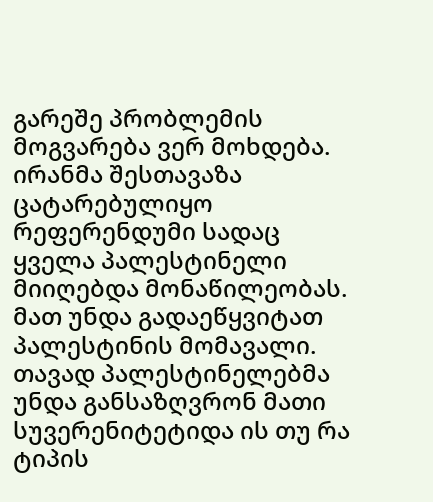გარეშე პრობლემის მოგვარება ვერ მოხდება. ირანმა შესთავაზა ცატარებულიყო რეფერენდუმი სადაც ყველა პალესტინელი მიიღებდა მონაწილეობას. მათ უნდა გადაეწყვიტათ პალესტინის მომავალი. თავად პალესტინელებმა უნდა განსაზღვრონ მათი სუვერენიტეტიდა ის თუ რა ტიპის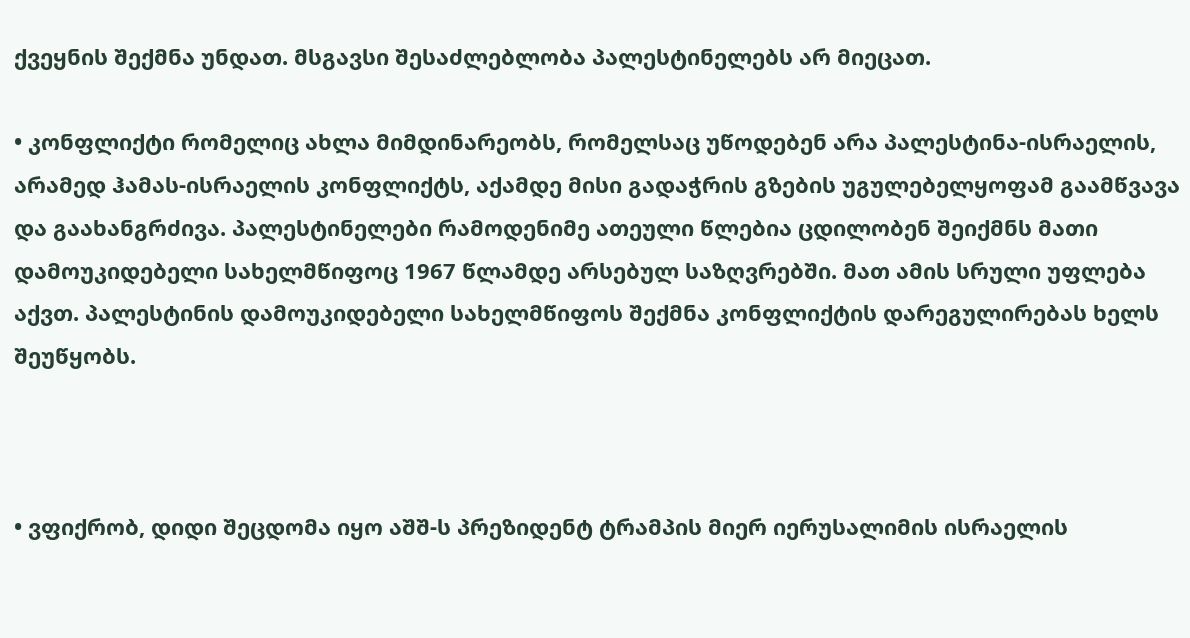ქვეყნის შექმნა უნდათ. მსგავსი შესაძლებლობა პალესტინელებს არ მიეცათ.

• კონფლიქტი რომელიც ახლა მიმდინარეობს, რომელსაც უწოდებენ არა პალესტინა-ისრაელის, არამედ ჰამას-ისრაელის კონფლიქტს, აქამდე მისი გადაჭრის გზების უგულებელყოფამ გაამწვავა და გაახანგრძივა. პალესტინელები რამოდენიმე ათეული წლებია ცდილობენ შეიქმნს მათი დამოუკიდებელი სახელმწიფოც 1967 წლამდე არსებულ საზღვრებში. მათ ამის სრული უფლება აქვთ. პალესტინის დამოუკიდებელი სახელმწიფოს შექმნა კონფლიქტის დარეგულირებას ხელს შეუწყობს.



• ვფიქრობ, დიდი შეცდომა იყო აშშ-ს პრეზიდენტ ტრამპის მიერ იერუსალიმის ისრაელის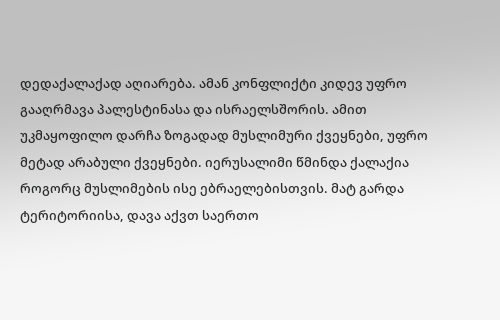დედაქალაქად აღიარება. ამან კონფლიქტი კიდევ უფრო გააღრმავა პალესტინასა და ისრაელსშორის. ამით უკმაყოფილო დარჩა ზოგადად მუსლიმური ქვეყნები, უფრო მეტად არაბული ქვეყნები. იერუსალიმი წმინდა ქალაქია როგორც მუსლიმების ისე ებრაელებისთვის. მატ გარდა ტერიტორიისა, დავა აქვთ საერთო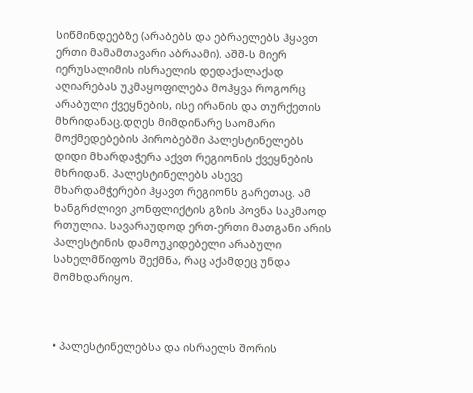სიწმინდეებზე (არაბებს და ებრაელებს ჰყავთ ერთი მამამთავარი აბრაამი). აშშ-ს მიერ იერუსალიმის ისრაელის დედაქალაქად აღიარებას უკმაყოფილება მოჰყვა როგორც არაბული ქვეყნების, ისე ირანის და თურქეთის მხრიდანაც.დღეს მიმდინარე საომარი მოქმედებების პირობებში პალესტინელებს დიდი მხარდაჭერა აქვთ რეგიონის ქვეყნების მხრიდან. პალესტინელებს ასევე მხარდამჭერები ჰყავთ რეგიონს გარეთაც. ამ ხანგრძლივი კონფლიქტის გზის პოვნა საკმაოდ რთულია. სავარაუდოდ ერთ-ერთი მათგანი არის პალესტინის დამოუკიდებელი არაბული სახელმწიფოს შექმნა, რაც აქამდეც უნდა მომხდარიყო.



• პალესტინელებსა და ისრაელს შორის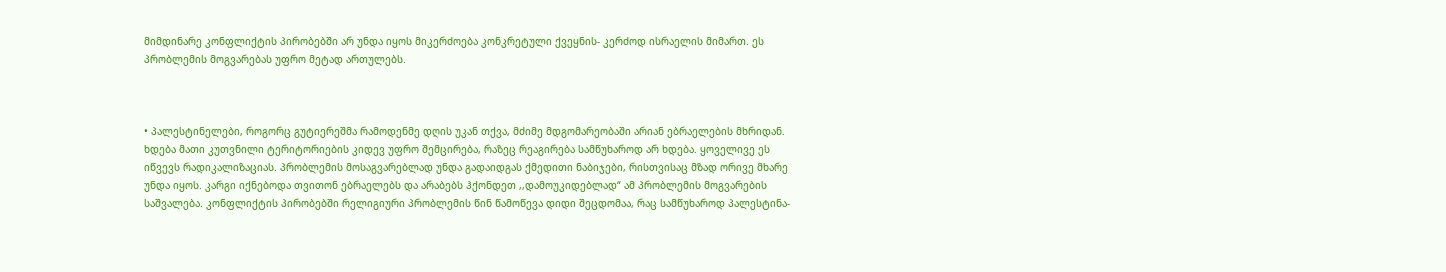მიმდინარე კონფლიქტის პირობებში არ უნდა იყოს მიკერძოება კონკრეტული ქვეყნის- კერძოდ ისრაელის მიმართ. ეს პრობლემის მოგვარებას უფრო მეტად ართულებს.



• პალესტინელები, როგორც გუტიერეშმა რამოდენმე დღის უკან თქვა, მძიმე მდგომარეობაში არიან ებრაელების მხრიდან. ხდება მათი კუთვნილი ტერიტორიების კიდევ უფრო შემცირება, რაზეც რეაგირება სამწუხაროდ არ ხდება. ყოველივე ეს იწვევს რადიკალიზაციას. პრობლემის მოსაგვარებლად უნდა გადაიდგას ქმედითი ნაბიჯები, რისთვისაც მზად ორივე მხარე უნდა იყოს. კარგი იქნებოდა თვითონ ებრაელებს და არაბებს ჰქონდეთ ,,დამოუკიდებლად“ ამ პრობლემის მოგვარების საშვალება. კონფლიქტის პირობებში რელიგიური პრობლემის წინ წამოწევა დიდი შეცდომაა, რაც სამწუხაროდ პალესტინა-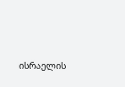ისრაელის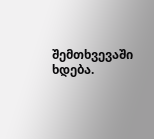შემთხვევაში ხდება.